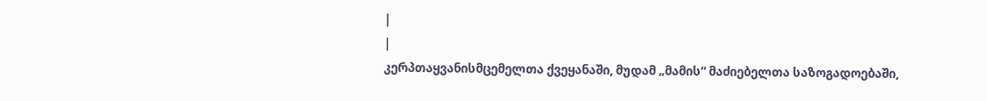|
|
კერპთაყვანისმცემელთა ქვეყანაში, მუდამ „მამის“ მაძიებელთა საზოგადოებაში,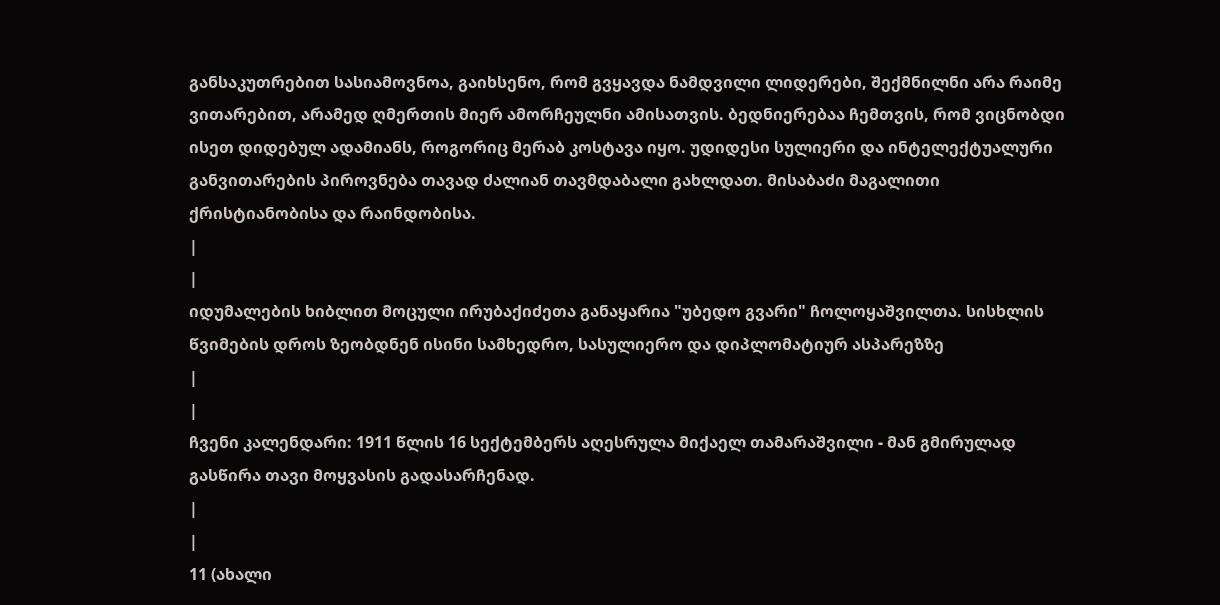განსაკუთრებით სასიამოვნოა, გაიხსენო, რომ გვყავდა ნამდვილი ლიდერები, შექმნილნი არა რაიმე ვითარებით, არამედ ღმერთის მიერ ამორჩეულნი ამისათვის. ბედნიერებაა ჩემთვის, რომ ვიცნობდი ისეთ დიდებულ ადამიანს, როგორიც მერაბ კოსტავა იყო. უდიდესი სულიერი და ინტელექტუალური განვითარების პიროვნება თავად ძალიან თავმდაბალი გახლდათ. მისაბაძი მაგალითი ქრისტიანობისა და რაინდობისა.
|
|
იდუმალების ხიბლით მოცული ირუბაქიძეთა განაყარია "უბედო გვარი" ჩოლოყაშვილთა. სისხლის წვიმების დროს ზეობდნენ ისინი სამხედრო, სასულიერო და დიპლომატიურ ასპარეზზე
|
|
ჩვენი კალენდარი: 1911 წლის 16 სექტემბერს აღესრულა მიქაელ თამარაშვილი - მან გმირულად გასწირა თავი მოყვასის გადასარჩენად.
|
|
11 (ახალი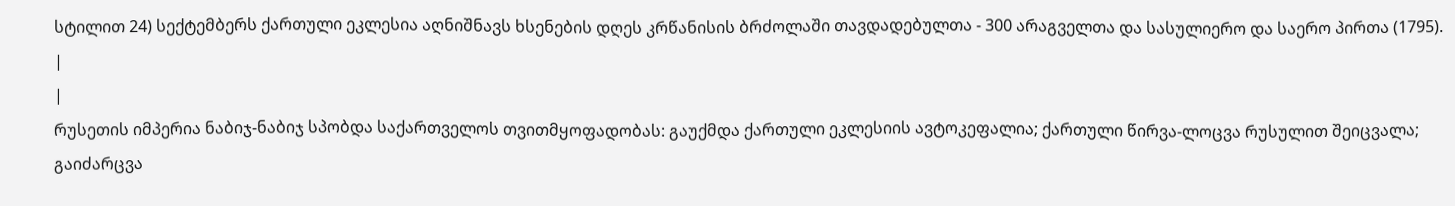სტილით 24) სექტემბერს ქართული ეკლესია აღნიშნავს ხსენების დღეს კრწანისის ბრძოლაში თავდადებულთა - 300 არაგველთა და სასულიერო და საერო პირთა (1795).
|
|
რუსეთის იმპერია ნაბიჯ-ნაბიჯ სპობდა საქართველოს თვითმყოფადობას: გაუქმდა ქართული ეკლესიის ავტოკეფალია; ქართული წირვა-ლოცვა რუსულით შეიცვალა; გაიძარცვა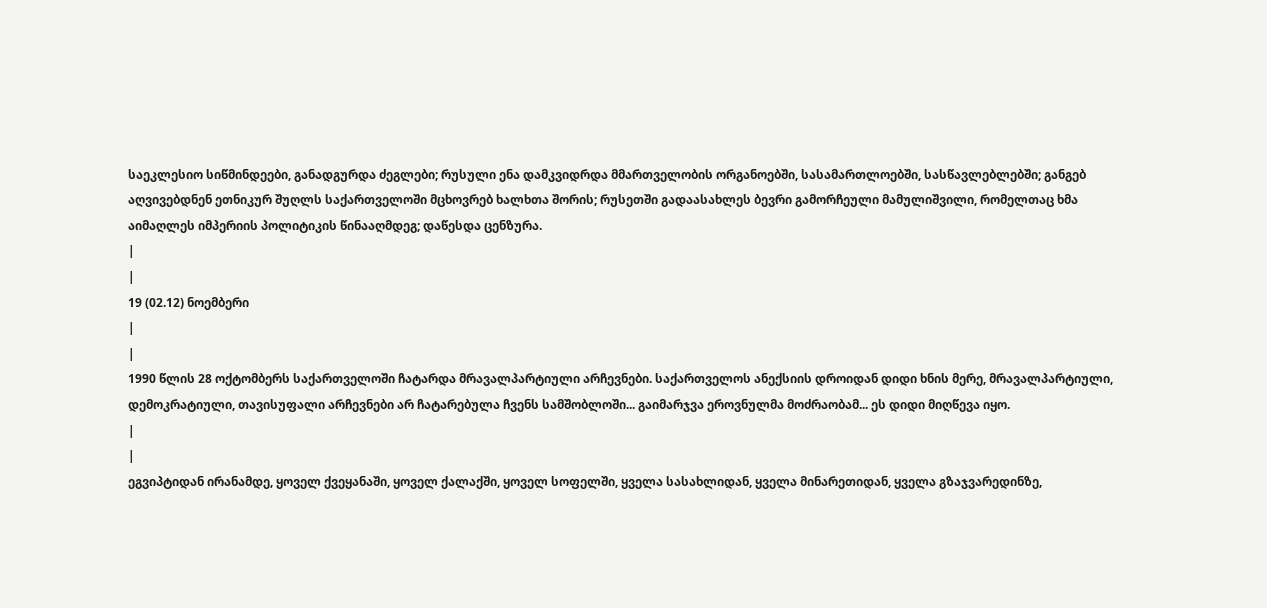საეკლესიო სიწმინდეები, განადგურდა ძეგლები; რუსული ენა დამკვიდრდა მმართველობის ორგანოებში, სასამართლოებში, სასწავლებლებში; განგებ აღვივებდნენ ეთნიკურ შუღლს საქართველოში მცხოვრებ ხალხთა შორის; რუსეთში გადაასახლეს ბევრი გამორჩეული მამულიშვილი, რომელთაც ხმა აიმაღლეს იმპერიის პოლიტიკის წინააღმდეგ; დაწესდა ცენზურა.
|
|
19 (02.12) ნოემბერი
|
|
1990 წლის 28 ოქტომბერს საქართველოში ჩატარდა მრავალპარტიული არჩევნები. საქართველოს ანექსიის დროიდან დიდი ხნის მერე, მრავალპარტიული, დემოკრატიული, თავისუფალი არჩევნები არ ჩატარებულა ჩვენს სამშობლოში... გაიმარჯვა ეროვნულმა მოძრაობამ... ეს დიდი მიღწევა იყო.
|
|
ეგვიპტიდან ირანამდე, ყოველ ქვეყანაში, ყოველ ქალაქში, ყოველ სოფელში, ყველა სასახლიდან, ყველა მინარეთიდან, ყველა გზაჯვარედინზე,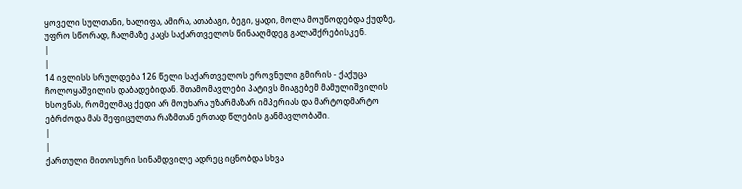ყოველი სულთანი, ხალიფა, ამირა, ათაბაგი, ბეგი, ყადი, მოლა მოუწოდებდა ქუდზე, უფრო სწორად, ჩალმაზე კაცს საქართველოს წინააღმდეგ გალაშქრებისკენ.
|
|
14 ივლისს სრულდება 126 წელი საქართველოს ეროვნული გმირის - ქაქუცა ჩოლოყაშვილის დაბადებიდან. შთამომავლები პატივს მიაგებემ მამულიშვილის ხსოვნას, რომელმაც ქედი არ მოუხარა უზარმაზარ იმპერიას და მარტოდმარტო ებრძოდა მას შეფიცულთა რაზმთან ერთად წლების განმავლობაში.
|
|
ქართული მითოსური სინამდვილე ადრეც იცნობდა სხვა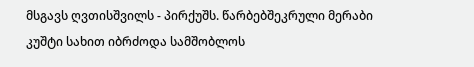მსგავს ღვთისშვილს - პირქუშს. წარბებშეკრული მერაბი კუშტი სახით იბრძოდა სამშობლოს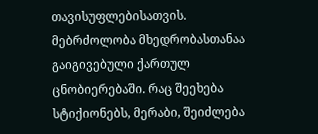თავისუფლებისათვის. მებრძოლობა მხედრობასთანაა გაიგივებული ქართულ ცნობიერებაში. რაც შეეხება სტიქიონებს, მერაბი, შეიძლება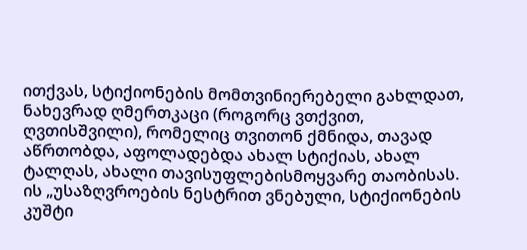ითქვას, სტიქიონების მომთვინიერებელი გახლდათ, ნახევრად ღმერთკაცი (როგორც ვთქვით, ღვთისშვილი), რომელიც თვითონ ქმნიდა, თავად აწრთობდა, აფოლადებდა ახალ სტიქიას, ახალ ტალღას, ახალი თავისუფლებისმოყვარე თაობისას. ის „უსაზღვროების ნესტრით ვნებული, სტიქიონების კუშტი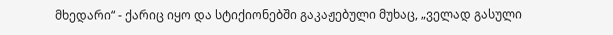მხედარი“ - ქარიც იყო და სტიქიონებში გაკაჟებული მუხაც, „ველად გასული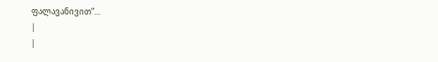ფალავანივით“...
|
|